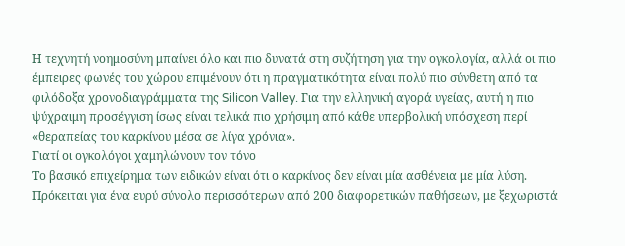Η τεχνητή νοημοσύνη μπαίνει όλο και πιο δυνατά στη συζήτηση για την ογκολογία, αλλά οι πιο έμπειρες φωνές του χώρου επιμένουν ότι η πραγματικότητα είναι πολύ πιο σύνθετη από τα φιλόδοξα χρονοδιαγράμματα της Silicon Valley. Για την ελληνική αγορά υγείας, αυτή η πιο ψύχραιμη προσέγγιση ίσως είναι τελικά πιο χρήσιμη από κάθε υπερβολική υπόσχεση περί «θεραπείας του καρκίνου μέσα σε λίγα χρόνια».
Γιατί οι ογκολόγοι χαμηλώνουν τον τόνο
Το βασικό επιχείρημα των ειδικών είναι ότι ο καρκίνος δεν είναι μία ασθένεια με μία λύση. Πρόκειται για ένα ευρύ σύνολο περισσότερων από 200 διαφορετικών παθήσεων, με ξεχωριστά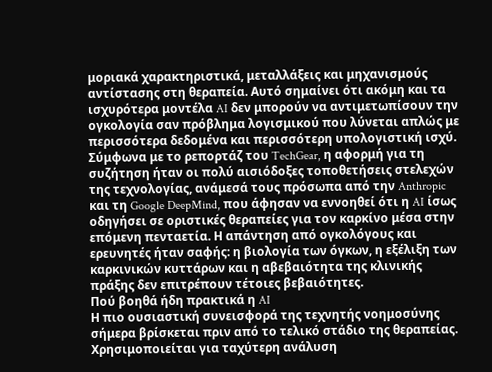μοριακά χαρακτηριστικά, μεταλλάξεις και μηχανισμούς αντίστασης στη θεραπεία. Αυτό σημαίνει ότι ακόμη και τα ισχυρότερα μοντέλα AI δεν μπορούν να αντιμετωπίσουν την ογκολογία σαν πρόβλημα λογισμικού που λύνεται απλώς με περισσότερα δεδομένα και περισσότερη υπολογιστική ισχύ.
Σύμφωνα με το ρεπορτάζ του TechGear, η αφορμή για τη συζήτηση ήταν οι πολύ αισιόδοξες τοποθετήσεις στελεχών της τεχνολογίας, ανάμεσά τους πρόσωπα από την Anthropic και τη Google DeepMind, που άφησαν να εννοηθεί ότι η AI ίσως οδηγήσει σε οριστικές θεραπείες για τον καρκίνο μέσα στην επόμενη πενταετία. Η απάντηση από ογκολόγους και ερευνητές ήταν σαφής: η βιολογία των όγκων, η εξέλιξη των καρκινικών κυττάρων και η αβεβαιότητα της κλινικής πράξης δεν επιτρέπουν τέτοιες βεβαιότητες.
Πού βοηθά ήδη πρακτικά η AI
Η πιο ουσιαστική συνεισφορά της τεχνητής νοημοσύνης σήμερα βρίσκεται πριν από το τελικό στάδιο της θεραπείας. Χρησιμοποιείται για ταχύτερη ανάλυση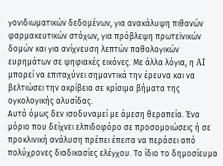γονιδιωματικών δεδομένων, για ανακάλυψη πιθανών φαρμακευτικών στόχων, για πρόβλεψη πρωτεϊνικών δομών και για ανίχνευση λεπτών παθολογικών ευρημάτων σε ψηφιακές εικόνες. Με άλλα λόγια, η AI μπορεί να επιταχύνει σημαντικά την έρευνα και να βελτιώσει την ακρίβεια σε κρίσιμα βήματα της ογκολογικής αλυσίδας.
Αυτό όμως δεν ισοδυναμεί με άμεση θεραπεία. Ένα μόριο που δείχνει ελπιδοφόρο σε προσομοιώσεις ή σε προκλινική ανάλυση πρέπει έπειτα να περάσει από πολύχρονες διαδικασίες ελέγχου. Το ίδιο το δημοσίευμα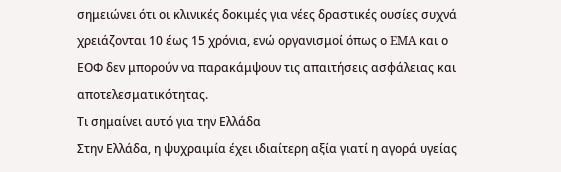σημειώνει ότι οι κλινικές δοκιμές για νέες δραστικές ουσίες συχνά χρειάζονται 10 έως 15 χρόνια, ενώ οργανισμοί όπως ο EMA και ο ΕΟΦ δεν μπορούν να παρακάμψουν τις απαιτήσεις ασφάλειας και αποτελεσματικότητας.
Τι σημαίνει αυτό για την Ελλάδα
Στην Ελλάδα, η ψυχραιμία έχει ιδιαίτερη αξία γιατί η αγορά υγείας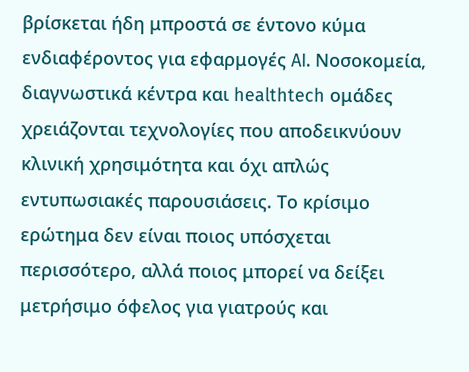βρίσκεται ήδη μπροστά σε έντονο κύμα ενδιαφέροντος για εφαρμογές AI. Νοσοκομεία, διαγνωστικά κέντρα και healthtech ομάδες χρειάζονται τεχνολογίες που αποδεικνύουν κλινική χρησιμότητα και όχι απλώς εντυπωσιακές παρουσιάσεις. Το κρίσιμο ερώτημα δεν είναι ποιος υπόσχεται περισσότερο, αλλά ποιος μπορεί να δείξει μετρήσιμο όφελος για γιατρούς και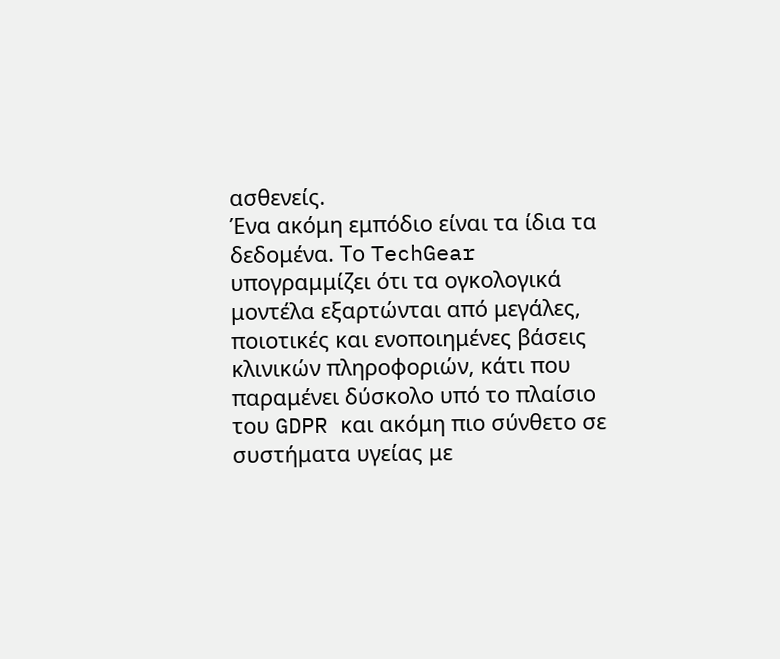ασθενείς.
Ένα ακόμη εμπόδιο είναι τα ίδια τα δεδομένα. Το TechGear υπογραμμίζει ότι τα ογκολογικά μοντέλα εξαρτώνται από μεγάλες, ποιοτικές και ενοποιημένες βάσεις κλινικών πληροφοριών, κάτι που παραμένει δύσκολο υπό το πλαίσιο του GDPR και ακόμη πιο σύνθετο σε συστήματα υγείας με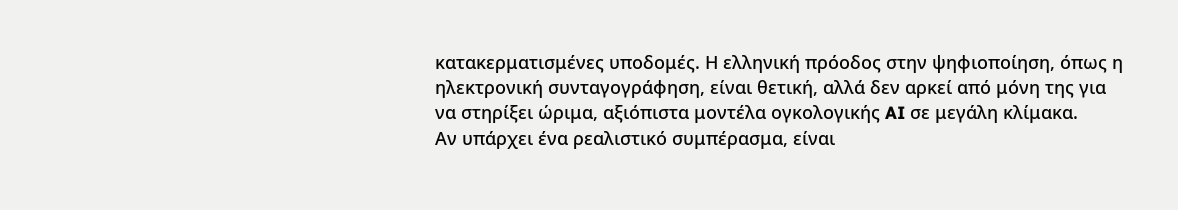κατακερματισμένες υποδομές. Η ελληνική πρόοδος στην ψηφιοποίηση, όπως η ηλεκτρονική συνταγογράφηση, είναι θετική, αλλά δεν αρκεί από μόνη της για να στηρίξει ώριμα, αξιόπιστα μοντέλα ογκολογικής AI σε μεγάλη κλίμακα.
Αν υπάρχει ένα ρεαλιστικό συμπέρασμα, είναι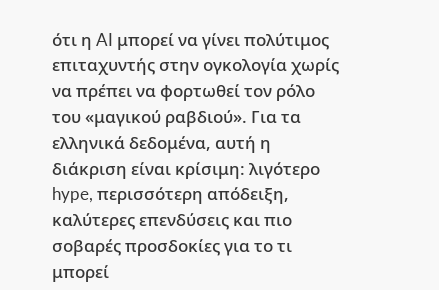ότι η AI μπορεί να γίνει πολύτιμος επιταχυντής στην ογκολογία χωρίς να πρέπει να φορτωθεί τον ρόλο του «μαγικού ραβδιού». Για τα ελληνικά δεδομένα, αυτή η διάκριση είναι κρίσιμη: λιγότερο hype, περισσότερη απόδειξη, καλύτερες επενδύσεις και πιο σοβαρές προσδοκίες για το τι μπορεί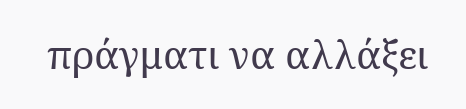πράγματι να αλλάξει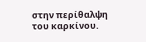στην περίθαλψη του καρκίνου.